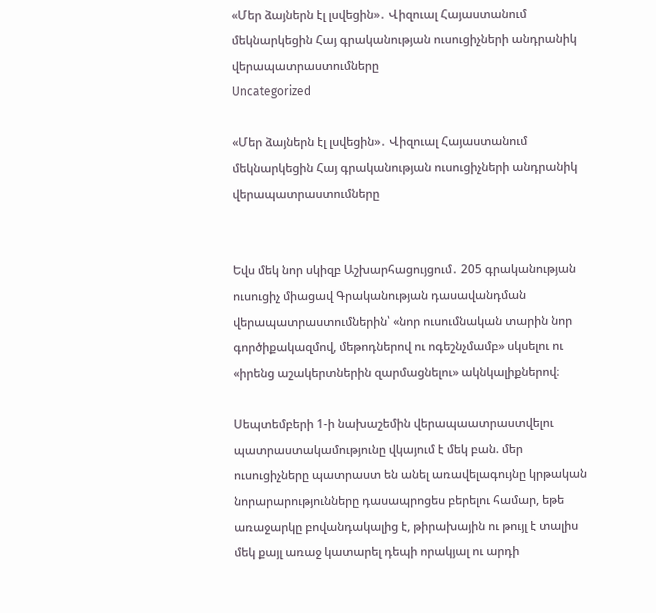«Մեր ձայներն էլ լսվեցին»․ Վիզուալ Հայաստանում մեկնարկեցին Հայ գրականության ուսուցիչների անդրանիկ վերապատրաստումները
Uncategorized

«Մեր ձայներն էլ լսվեցին»․ Վիզուալ Հայաստանում մեկնարկեցին Հայ գրականության ուսուցիչների անդրանիկ վերապատրաստումները


Եվս մեկ նոր սկիզբ Աշխարհացույցում․ 205 գրականության ուսուցիչ միացավ Գրականության դասավանդման վերապատրաստումներին՝ «նոր ուսումնական տարին նոր գործիքակազմով, մեթոդներով ու ոգեշնչմամբ» սկսելու ու «իրենց աշակերտներին զարմացնելու» ակնկալիքներով։

Սեպտեմբերի 1-ի նախաշեմին վերապաատրաստվելու պատրաստակամությունը վկայում է մեկ բան. մեր ուսուցիչները պատրաստ են անել առավելագույնը կրթական նորարարությունները դասապրոցես բերելու համար, եթե առաջարկը բովանդակալից է, թիրախային ու թույլ է տալիս մեկ քայլ առաջ կատարել դեպի որակյալ ու արդի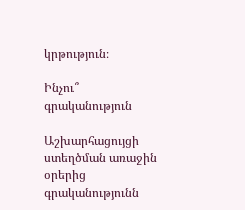կրթություն։

Ինչու՞ գրականություն

Աշխարհացույցի ստեղծման առաջին օրերից գրականությունն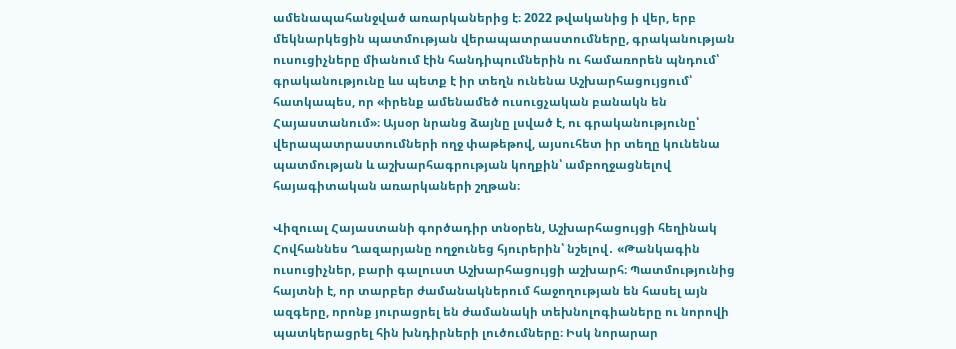ամենապահանջված առարկաներից է։ 2022 թվականից ի վեր, երբ մեկնարկեցին պատմության վերապատրաստումները, գրականության ուսուցիչները միանում էին հանդիպումներին ու համառորեն պնդում՝ գրականությունը ևս պետք է իր տեղն ունենա Աշխարհացույցում՝ հատկապես, որ «իրենք ամենամեծ ուսուցչական բանակն են Հայաստանում»։ Այսօր նրանց ձայնը լսված է, ու գրականությունը՝ վերապատրաստումների ողջ փաթեթով, այսուհետ իր տեղը կունենա պատմության և աշխարհագրության կողքին՝ ամբողջացնելով հայագիտական առարկաների շղթան։

Վիզուալ Հայաստանի գործադիր տնօրեն, Աշխարհացույցի հեղինակ Հովհաննես Ղազարյանը ողջունեց հյուրերին՝ նշելով․ «Թանկագին ուսուցիչներ, բարի գալուստ Աշխարհացույցի աշխարհ։ Պատմությունից հայտնի է, որ տարբեր ժամանակներում հաջողության են հասել այն ազգերը, որոնք յուրացրել են ժամանակի տեխնոլոգիաները ու նորովի պատկերացրել հին խնդիրների լուծումները։ Իսկ նորարար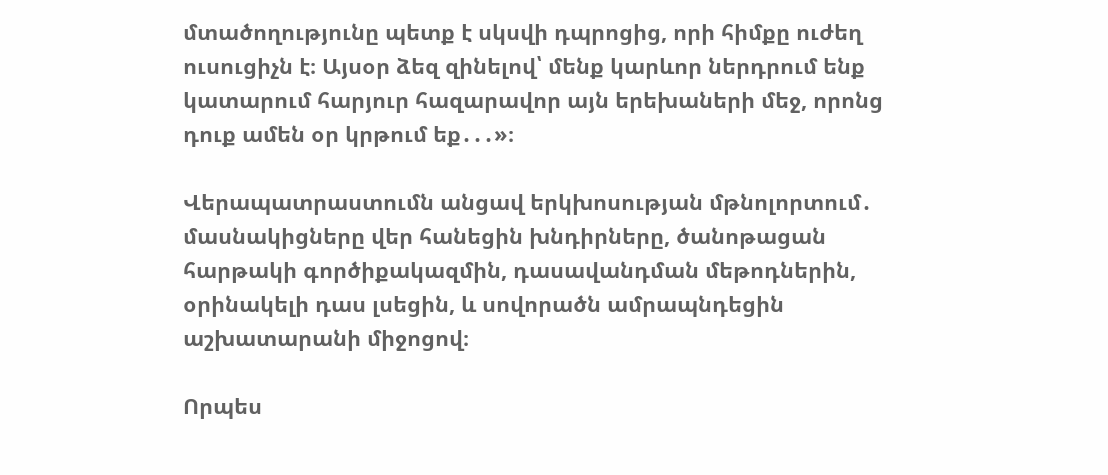մտածողությունը պետք է սկսվի դպրոցից, որի հիմքը ուժեղ ուսուցիչն է։ Այսօր ձեզ զինելով՝ մենք կարևոր ներդրում ենք կատարում հարյուր հազարավոր այն երեխաների մեջ, որոնց դուք ամեն օր կրթում եք․․․»։

Վերապատրաստումն անցավ երկխոսության մթնոլորտում․ մասնակիցները վեր հանեցին խնդիրները, ծանոթացան հարթակի գործիքակազմին, դասավանդման մեթոդներին, օրինակելի դաս լսեցին, և սովորածն ամրապնդեցին աշխատարանի միջոցով։

Որպես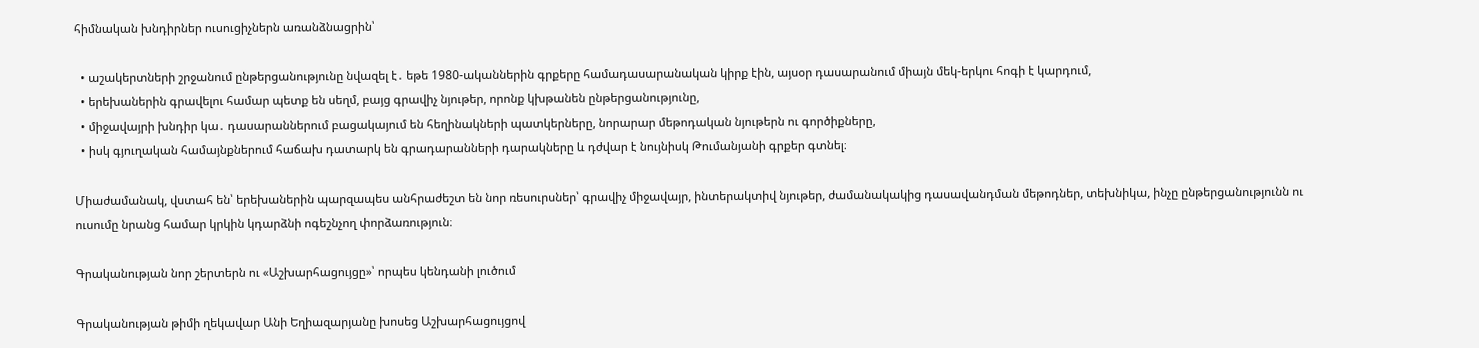հիմնական խնդիրներ ուսուցիչներն առանձնացրին՝

  • աշակերտների շրջանում ընթերցանությունը նվազել է․ եթե 1980-ականներին գրքերը համադասարանական կիրք էին, այսօր դասարանում միայն մեկ-երկու հոգի է կարդում,
  • երեխաներին գրավելու համար պետք են սեղմ, բայց գրավիչ նյութեր, որոնք կխթանեն ընթերցանությունը,
  • միջավայրի խնդիր կա․ դասարաններում բացակայում են հեղինակների պատկերները, նորարար մեթոդական նյութերն ու գործիքները,
  • իսկ գյուղական համայնքներում հաճախ դատարկ են գրադարանների դարակները և դժվար է նույնիսկ Թումանյանի գրքեր գտնել։

Միաժամանակ, վստահ են՝ երեխաներին պարզապես անհրաժեշտ են նոր ռեսուրսներ՝ գրավիչ միջավայր, ինտերակտիվ նյութեր, ժամանակակից դասավանդման մեթոդներ, տեխնիկա, ինչը ընթերցանությունն ու ուսումը նրանց համար կրկին կդարձնի ոգեշնչող փորձառություն։

Գրականության նոր շերտերն ու «Աշխարհացույցը»՝ որպես կենդանի լուծում

Գրականության թիմի ղեկավար Անի Եղիազարյանը խոսեց Աշխարհացույցով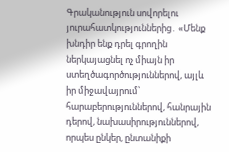Գրականություն սովորելու յուրահատկություններից․ «Մենք խնդիր ենք դրել գրողին ներկայացնել ոչ միայն իր ստեղծագործություններով, այլև իր միջավայրում՝ հարաբերություններով, հանրային դերով, նախասիրություններով, որպես ընկեր, ընտանիքի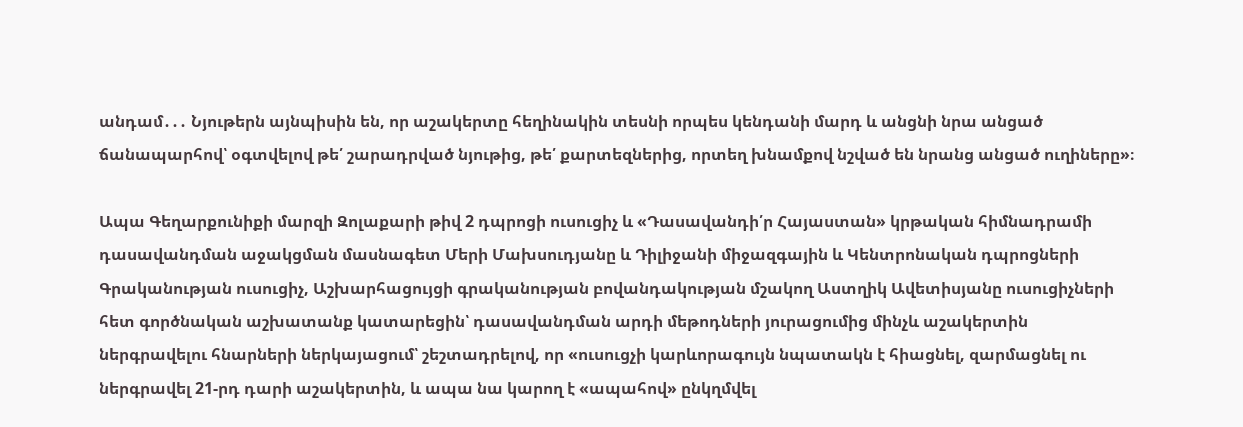անդամ․․․ Նյութերն այնպիսին են, որ աշակերտը հեղինակին տեսնի որպես կենդանի մարդ և անցնի նրա անցած ճանապարհով՝ օգտվելով թե՛ շարադրված նյութից, թե՛ քարտեզներից, որտեղ խնամքով նշված են նրանց անցած ուղիները»։

Ապա Գեղարքունիքի մարզի Զոլաքարի թիվ 2 դպրոցի ուսուցիչ և «Դասավանդի՛ր Հայաստան» կրթական հիմնադրամի դասավանդման աջակցման մասնագետ Մերի Մախսուդյանը և Դիլիջանի միջազգային և Կենտրոնական դպրոցների Գրականության ուսուցիչ, Աշխարհացույցի գրականության բովանդակության մշակող Աստղիկ Ավետիսյանը ուսուցիչների հետ գործնական աշխատանք կատարեցին՝ դասավանդման արդի մեթոդների յուրացումից մինչև աշակերտին ներգրավելու հնարների ներկայացում՝ շեշտադրելով, որ «ուսուցչի կարևորագույն նպատակն է հիացնել, զարմացնել ու ներգրավել 21-րդ դարի աշակերտին, և ապա նա կարող է «ապահով» ընկղմվել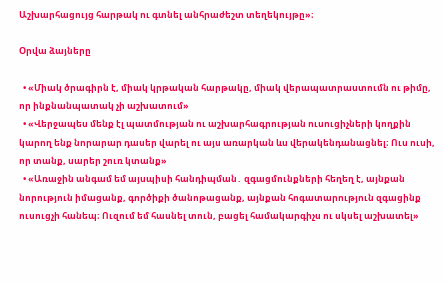Աշխարհացույց հարթակ ու գտնել անհրաժեշտ տեղեկույթը»։

Օրվա ձայները

  • «Միակ ծրագիրն է, միակ կրթական հարթակը, միակ վերապատրաստումն ու թիմը, որ ինքնանպատակ չի աշխատում»
  • «Վերջապես մենք էլ պատմության ու աշխարհագրության ուսուցիչների կողքին կարող ենք նորարար դասեր վարել ու այս առարկան ևս վերակենդանացնել։ Ուս ուսի, որ տանք, սարեր շուռ կտանք»
  • «Առաջին անգամ եմ այսպիսի հանդիպման․ զգացմունքների հեղեղ է, այնքան նորություն իմացանք, գործիքի ծանոթացանք, այնքան հոգատարություն զգացինք ուսուցչի հանեպ։ Ուզում եմ հասնել տուն, բացել համակարգիչս ու սկսել աշխատել»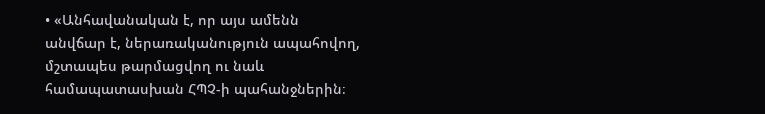• «Անհավանական է, որ այս ամենն անվճար է, ներառականություն ապահովող, մշտապես թարմացվող ու նաև համապատասխան ՀՊՉ-ի պահանջներին։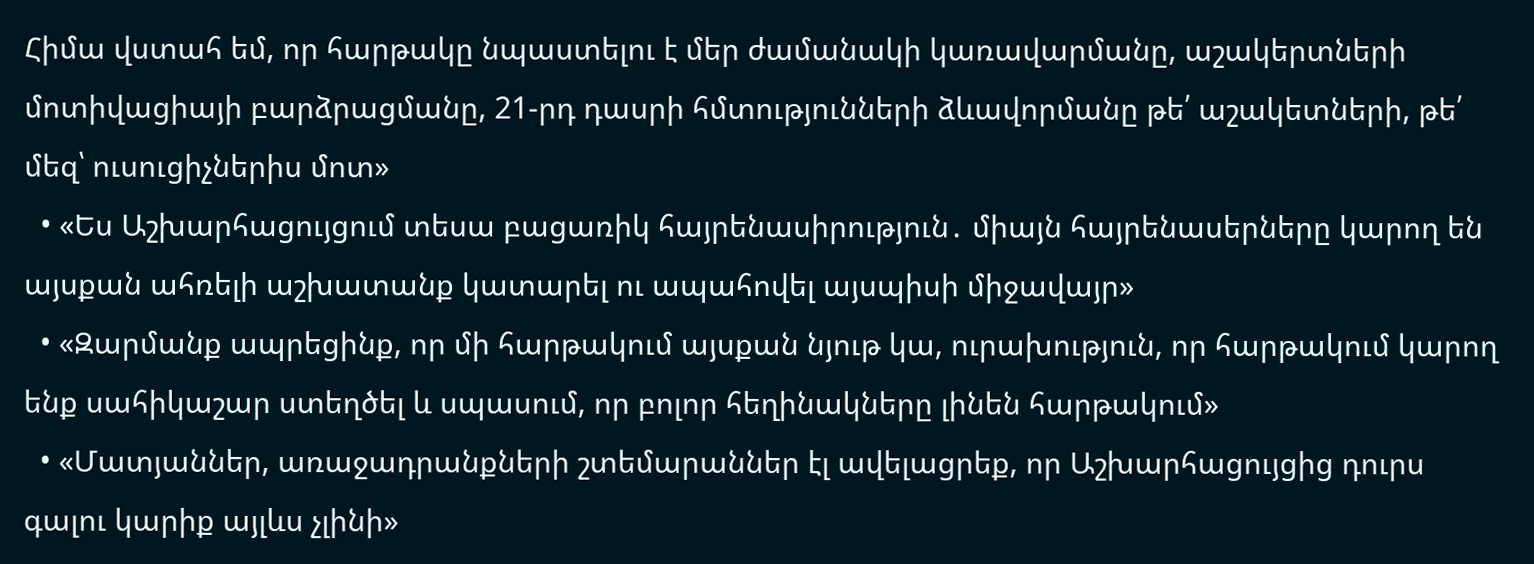Հիմա վստահ եմ, որ հարթակը նպաստելու է մեր ժամանակի կառավարմանը, աշակերտների մոտիվացիայի բարձրացմանը, 21-րդ դասրի հմտությունների ձևավորմանը թե՛ աշակետների, թե՛ մեզ՝ ուսուցիչներիս մոտ»
  • «Ես Աշխարհացույցում տեսա բացառիկ հայրենասիրություն․ միայն հայրենասերները կարող են այսքան ահռելի աշխատանք կատարել ու ապահովել այսպիսի միջավայր»
  • «Զարմանք ապրեցինք, որ մի հարթակում այսքան նյութ կա, ուրախություն, որ հարթակում կարող ենք սահիկաշար ստեղծել և սպասում, որ բոլոր հեղինակները լինեն հարթակում»
  • «Մատյաններ, առաջադրանքների շտեմարաններ էլ ավելացրեք, որ Աշխարհացույցից դուրս գալու կարիք այլևս չլինի»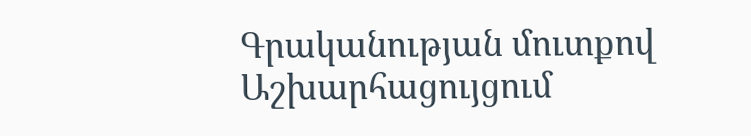Գրականության մուտքով Աշխարհացույցում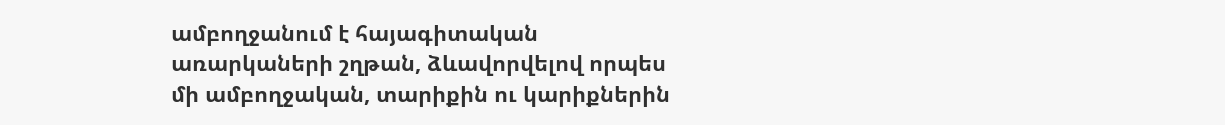ամբողջանում է հայագիտական առարկաների շղթան, ձևավորվելով որպես մի ամբողջական, տարիքին ու կարիքներին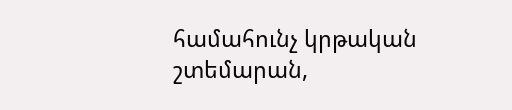համահունչ կրթական շտեմարան,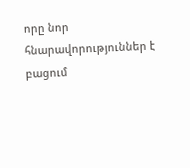որը նոր հնարավորություններ է բացում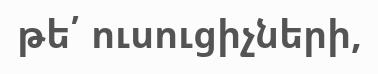թե՛ ուսուցիչների,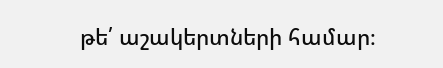թե՛ աշակերտների համար։